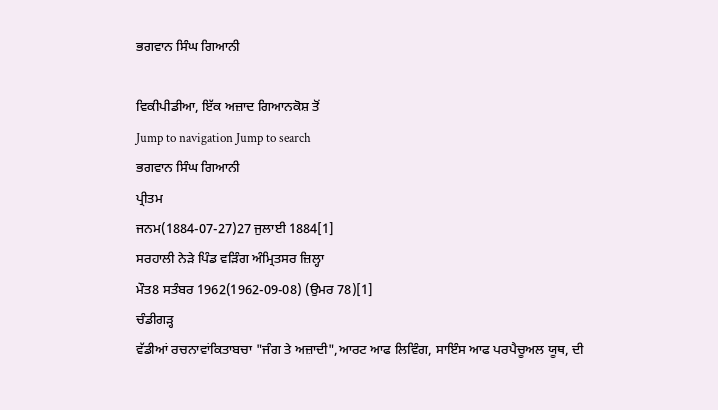ਭਗਵਾਨ ਸਿੰਘ ਗਿਆਨੀ

ਵਿਕੀਪੀਡੀਆ, ਇੱਕ ਅਜ਼ਾਦ ਗਿਆਨਕੋਸ਼ ਤੋਂ
Jump to navigation Jump to search
ਭਗਵਾਨ ਸਿੰਘ ਗਿਆਨੀ
ਪ੍ਰੀਤਮ
ਜਨਮ(1884-07-27)27 ਜੁਲਾਈ 1884[1]
ਸਰਹਾਲੀ ਨੇੜੇ ਪਿੰਡ ਵੜਿੰਗ ਅੰਮ੍ਰਿਤਸਰ ਜ਼ਿਲ੍ਹਾ
ਮੌਤ8 ਸਤੰਬਰ 1962(1962-09-08) (ਉਮਰ 78)[1]
ਚੰਡੀਗੜ੍ਹ
ਵੱਡੀਆਂ ਰਚਨਾਵਾਂਕਿਤਾਬਚਾ "ਜੰਗ ਤੇ ਅਜ਼ਾਦੀ",ਆਰਟ ਆਫ ਲਿਵਿੰਗ, ਸਾਇੰਸ ਆਫ ਪਰਪੈਚੂਅਲ ਯੂਥ, ਦੀ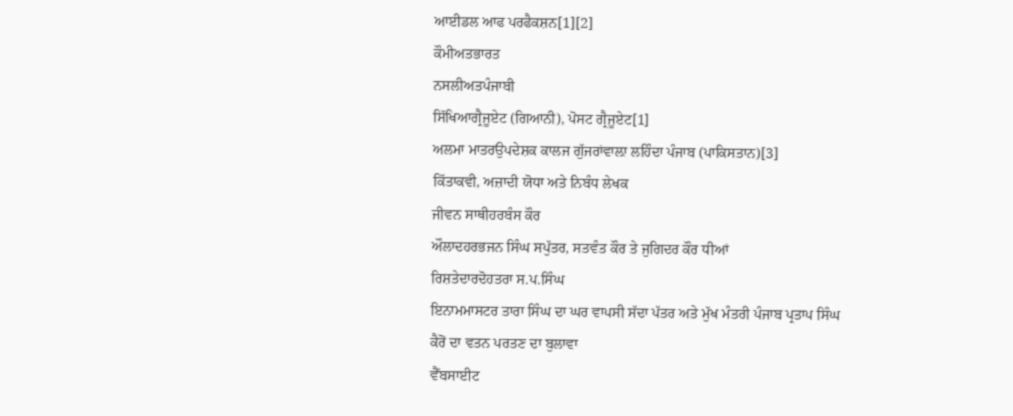ਆਈਡਲ ਆਫ ਪਰਫੈਕਸ਼ਨ[1][2]
ਕੌਮੀਅਤਭਾਰਤ
ਨਸਲੀਅਤਪੰਜਾਬੀ
ਸਿੱਖਿਆਗ੍ਰੈਜੂਏਟ (ਗਿਆਨੀ), ਪੋਸਟ ਗ੍ਰੈਜੂਏਟ[1]
ਅਲਮਾ ਮਾਤਰਉਪਦੇਸ਼ਕ ਕਾਲਜ ਗੁੱਜਰਾਂਵਾਲ਼ਾ ਲਹਿੰਦਾ ਪੰਜਾਬ (ਪਾਕਿਸਤਾਨ)[3]
ਕਿੱਤਾਕਵੀ, ਅਜ਼ਾਦੀ ਯੋਧਾ ਅਤੇ ਨਿਬੰਧ ਲੇਖਕ
ਜੀਵਨ ਸਾਥੀਹਰਬੰਸ ਕੌਰ
ਔਲਾਦਹਰਭਜਨ ਸਿੰਘ ਸਪੁੱਤਰ, ਸਤਵੰਤ ਕੌਰ ਤੇ ਜੁਗਿਦਰ ਕੌਰ ਧੀਆਂ
ਰਿਸ਼ਤੇਦਾਰਦੋਹਤਰਾ ਸ.ਪ.ਸਿੰਘ
ਇਨਾਮਮਾਸਟਰ ਤਾਰਾ ਸਿੰਘ ਦਾ ਘਰ ਵਾਪਸੀ ਸੱਦਾ ਪੱਤਰ ਅਤੇ ਮੁੱਖ ਮੰਤਰੀ ਪੰਜਾਬ ਪ੍ਰਤਾਪ ਸਿੰਘ ਕੈਰੋਂ ਦਾ ਵਤਨ ਪਰਤਣ ਦਾ ਬੁਲਾਵਾ
ਵੈੱਬਸਾਈਟ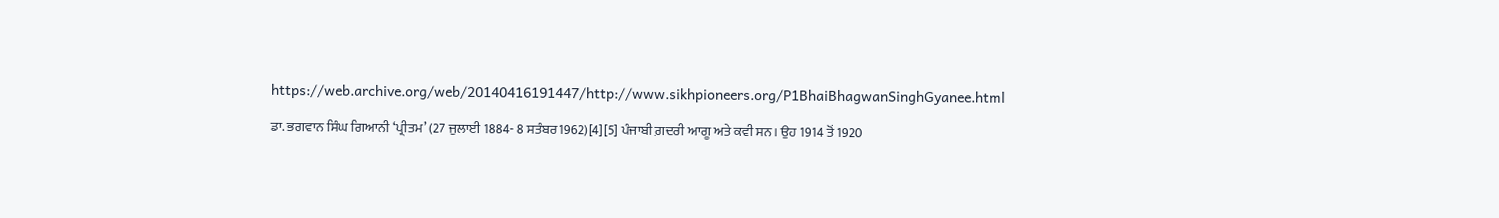https://web.archive.org/web/20140416191447/http://www.sikhpioneers.org/P1BhaiBhagwanSinghGyanee.html

ਡਾ. ਭਗਵਾਨ ਸਿੰਘ ਗਿਆਨੀ ‘ਪ੍ਰੀਤਮ’ (27 ਜੁਲਾਈ 1884- 8 ਸਤੰਬਰ1962)[4][5] ਪੰਜਾਬੀ ਗ਼ਦਰੀ ਆਗੂ ਅਤੇ ਕਵੀ ਸਨ। ਉਹ 1914 ਤੋਂ 1920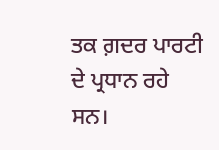ਤਕ ਗ਼ਦਰ ਪਾਰਟੀ ਦੇ ਪ੍ਰਧਾਨ ਰਹੇ ਸਨ।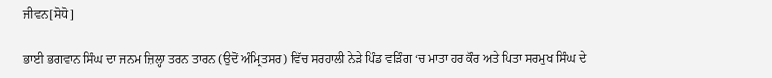ਜੀਵਨ[ਸੋਧੋ]

ਭਾਈ ਭਗਵਾਨ ਸਿੰਘ ਦਾ ਜਨਮ ਜ਼ਿਲ੍ਹਾ ਤਰਨ ਤਾਰਨ (ਉਦੋਂ ਅੰਮ੍ਰਿਤਸਰ) ਵਿੱਚ ਸਰਹਾਲੀ ਨੇੜੇ ਪਿੰਡ ਵੜਿੰਗ ‘ਚ ਮਾਤਾ ਹਰ ਕੌਰ ਅਤੇ ਪਿਤਾ ਸਰਮੁਖ ਸਿੰਘ ਦੇ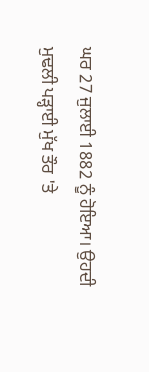ਘਰ 27 ਜੁਲਾਈ 1882 ਨੂੰ ਹੋਇਆ। ਉਹਦੀ ਮੁਢਲੀ ਪੜ੍ਹਾਈ ਮੁੱਖ ਤੌਰ 'ਤੇ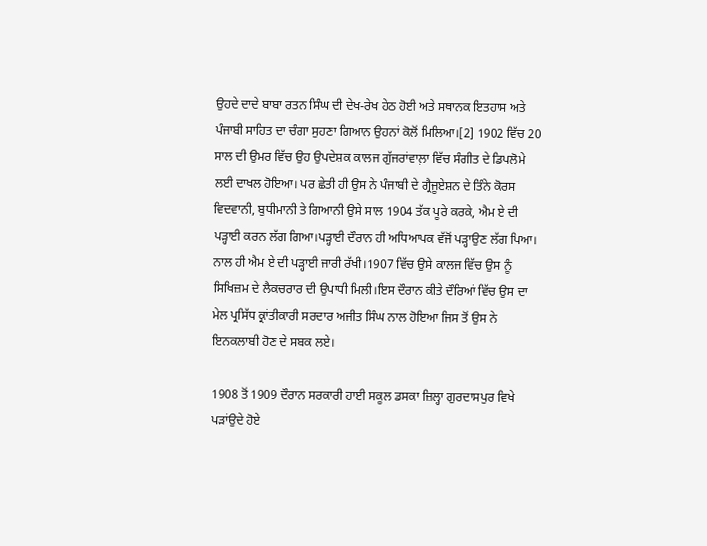ਉਹਦੇ ਦਾਦੇ ਬਾਬਾ ਰਤਨ ਸਿੰਘ ਦੀ ਦੇਖ-ਰੇਖ ਹੇਠ ਹੋਈ ਅਤੇ ਸਥਾਨਕ ਇਤਹਾਸ ਅਤੇ ਪੰਜਾਬੀ ਸਾਹਿਤ ਦਾ ਚੰਗਾ ਸੁਹਣਾ ਗਿਆਨ ਉਹਨਾਂ ਕੋਲੋਂ ਮਿਲਿਆ।[2] 1902 ਵਿੱਚ 20 ਸਾਲ ਦੀ ਉਮਰ ਵਿੱਚ ਉਹ ਉਪਦੇਸ਼ਕ ਕਾਲਜ ਗੁੱਜਰਾਂਵਾਲ਼ਾ ਵਿੱਚ ਸੰਗੀਤ ਦੇ ਡਿਪਲੋਮੇ ਲਈ ਦਾਖਲ ਹੋਇਆ। ਪਰ ਛੇਤੀ ਹੀ ਉਸ ਨੇ ਪੰਜਾਬੀ ਦੇ ਗ੍ਰੈਜੂਏਸ਼ਨ ਦੇ ਤਿੰਨੇ ਕੋਰਸ ਵਿਦਵਾਨੀ, ਬੁਧੀਮਾਨੀ ਤੇ ਗਿਆਨੀ ਉਸੇ ਸਾਲ 1904 ਤੱਕ ਪੂਰੇ ਕਰਕੇ, ਐਮ ਏ ਦੀ ਪੜ੍ਹਾਈ ਕਰਨ ਲੱਗ ਗਿਆ।ਪੜ੍ਹਾਈ ਦੌਰਾਨ ਹੀ ਅਧਿਆਪਕ ਵੱਜੋਂ ਪੜ੍ਹਾਉਣ ਲੱਗ ਪਿਆ। ਨਾਲ ਹੀ ਐਮ ਏ ਦੀ ਪੜ੍ਹਾਈ ਜਾਰੀ ਰੱਖੀ।1907 ਵਿੱਚ ਉਸੇ ਕਾਲਜ ਵਿੱਚ ਉਸ ਨੂੰ ਸਿਖਿਜ਼ਮ ਦੇ ਲੈਕਚਰਾਰ ਦੀ ਉਪਾਧੀ ਮਿਲੀ।ਇਸ ਦੌਰਾਨ ਕੀਤੇ ਦੌਰਿਆਂ ਵਿੱਚ ਉਸ ਦਾ ਮੇਲ ਪ੍ਰਸਿੱਧ ਕ੍ਰਾਂਤੀਕਾਰੀ ਸਰਦਾਰ ਅਜੀਤ ਸਿੰਘ ਨਾਲ ਹੋਇਆ ਜਿਸ ਤੋਂ ਉਸ ਨੇ ਇਨਕਲਾਬੀ ਹੋਣ ਦੇ ਸਬਕ ਲਏ।

1908 ਤੋਂ 1909 ਦੌਰਾਨ ਸਰਕਾਰੀ ਹਾਈ ਸਕੂਲ ਡਸਕਾ ਜ਼ਿਲ੍ਹਾ ਗੁਰਦਾਸਪੁਰ ਵਿਖੇ ਪੜਾਂਉਦੇ ਹੋਏ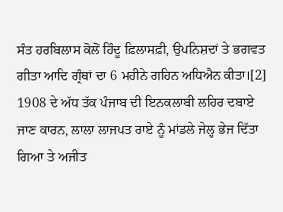ਸੰਤ ਹਰਬਿਲਾਸ ਕੋਲੋਂ ਹਿੰਦੂ ਫ਼ਿਲਾਸਫ਼ੀ, ਉਪਨਿਸ਼ਦਾਂ ਤੇ ਭਗਵਤ ਗੀਤਾ ਆਦਿ ਗ੍ਰੰਥਾਂ ਦਾ 6 ਮਹੀਨੇ ਗਹਿਨ ਅਧਿਐਨ ਕੀਤਾ।[2] 1908 ਦੇ ਅੱਧ ਤੱਕ ਪੰਜਾਬ ਦੀ ਇਨਕਲਾਬੀ ਲਹਿਰ ਦਬਾਏ ਜਾਣ ਕਾਰਨ, ਲਾਲਾ ਲਾਜਪਤ ਰਾਏ ਨੂੰ ਮਾਂਡਲੇ ਜੇਲ੍ਹ ਭੇਜ ਦਿੱਤਾ ਗਿਆ ਤੇ ਅਜੀਤ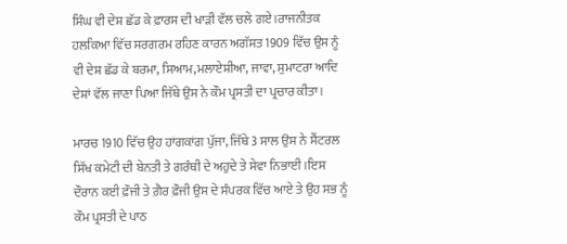ਸਿੰਘ ਵੀ ਦੇਸ਼ ਛੱਡ ਕੇ ਫ਼ਾਰਸ ਦੀ ਖਾੜੀ ਵੱਲ ਚਲੇ ਗਏ।ਰਾਜਨੀਤਕ ਹਲਕਿਆ ਵਿੱਚ ਸਰਗਰਮ ਰਹਿਣ ਕਾਰਨ ਅਗੱਸਤ 1909 ਵਿੱਚ ਉਸ ਨੂੰ ਵੀ ਦੇਸ਼ ਛੱਡ ਕੇ ਬਰਮਾ, ਸਿਆਮ,ਮਲਾਏਸ਼ੀਆ, ਜਾਵਾ, ਸੁਮਾਟਰਾ ਆਦਿ ਦੇਸ਼ਾਂ ਵੱਲ ਜਾਣਾ ਪਿਆ ਜਿੱਥੇ ਉਸ ਨੇ ਕੌਮ ਪ੍ਰਸਤੀ ਦਾ ਪ੍ਰਚਾਰ ਕੀਤਾ।

ਮਾਰਚ 1910 ਵਿੱਚ ਉਹ ਹਾਂਗਕਾਂਗ ਪੁੱਜਾ, ਜਿੱਥੇ 3 ਸਾਲ ਉਸ ਨੇ ਸੈਂਟਰਲ ਸਿੱਖ ਕਮੇਟੀ ਦੀ ਬੇਨਤੀ ਤੇ ਗਰੰਥੀ ਦੇ ਅਹੁਦੇ ਤੇ ਸੇਵਾ ਨਿਭਾਈ।ਇਸ ਦੌਰਾਨ ਕਈ ਫ਼ੌਜੀ ਤੇ ਗ਼ੈਰ ਫ਼ੌਜੀ ਉਸ ਦੇ ਸੰਪਰਕ ਵਿੱਚ ਆਏ ਤੇ ਉਹ ਸਭ ਨੂੰ ਕੌਮ ਪ੍ਰਸਤੀ ਦੇ ਪਾਠ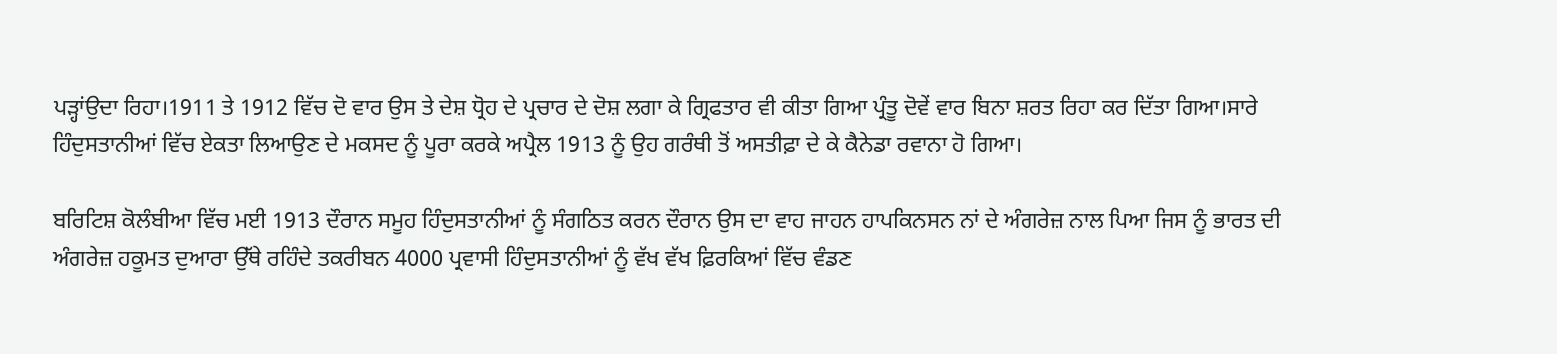ਪੜ੍ਹਾਂਉਦਾ ਰਿਹਾ।1911 ਤੇ 1912 ਵਿੱਚ ਦੋ ਵਾਰ ਉਸ ਤੇ ਦੇਸ਼ ਧ੍ਰੋਹ ਦੇ ਪ੍ਰਚਾਰ ਦੇ ਦੋਸ਼ ਲਗਾ ਕੇ ਗ੍ਰਿਫਤਾਰ ਵੀ ਕੀਤਾ ਗਿਆ ਪ੍ਰੰਤੂ ਦੋਵੇਂ ਵਾਰ ਬਿਨਾ ਸ਼ਰਤ ਰਿਹਾ ਕਰ ਦਿੱਤਾ ਗਿਆ।ਸਾਰੇ ਹਿੰਦੁਸਤਾਨੀਆਂ ਵਿੱਚ ਏਕਤਾ ਲਿਆਉਣ ਦੇ ਮਕਸਦ ਨੂੰ ਪੂਰਾ ਕਰਕੇ ਅਪ੍ਰੈਲ 1913 ਨੂੰ ਉਹ ਗਰੰਥੀ ਤੋਂ ਅਸਤੀਫ਼ਾ ਦੇ ਕੇ ਕੈਨੇਡਾ ਰਵਾਨਾ ਹੋ ਗਿਆ।

ਬਰਿਟਿਸ਼ ਕੋਲੰਬੀਆ ਵਿੱਚ ਮਈ 1913 ਦੌਰਾਨ ਸਮੂਹ ਹਿੰਦੁਸਤਾਨੀਆਂ ਨੂੰ ਸੰਗਠਿਤ ਕਰਨ ਦੌਰਾਨ ਉਸ ਦਾ ਵਾਹ ਜਾਹਨ ਹਾਪਕਿਨਸਨ ਨਾਂ ਦੇ ਅੰਗਰੇਜ਼ ਨਾਲ ਪਿਆ ਜਿਸ ਨੂੰ ਭਾਰਤ ਦੀ ਅੰਗਰੇਜ਼ ਹਕੂਮਤ ਦੁਆਰਾ ਉੱਥੇ ਰਹਿੰਦੇ ਤਕਰੀਬਨ 4000 ਪ੍ਰਵਾਸੀ ਹਿੰਦੁਸਤਾਨੀਆਂ ਨੂੰ ਵੱਖ ਵੱਖ ਫ਼ਿਰਕਿਆਂ ਵਿੱਚ ਵੰਡਣ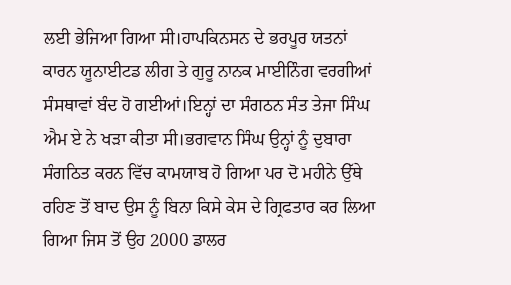ਲਈ ਭੇਜਿਆ ਗਿਆ ਸੀ।ਹਾਪਕਿਨਸਨ ਦੇ ਭਰਪੂਰ ਯਤਨਾਂ ਕਾਰਨ ਯੂਨਾਈਟਡ ਲੀਗ ਤੇ ਗੁਰੂ ਨਾਨਕ ਮਾਈਨਿੰਗ ਵਰਗੀਆਂ ਸੰਸਥਾਵਾਂ ਬੰਦ ਹੋ ਗਈਆਂ।ਇਨ੍ਹਾਂ ਦਾ ਸੰਗਠਨ ਸੰਤ ਤੇਜਾ ਸਿੰਘ ਐਮ ਏ ਨੇ ਖੜਾ ਕੀਤਾ ਸੀ।ਭਗਵਾਨ ਸਿੰਘ ਉਨ੍ਹਾਂ ਨੂੰ ਦੁਬਾਰਾ ਸੰਗਠਿਤ ਕਰਨ ਵਿੱਚ ਕਾਮਯਾਬ ਹੋ ਗਿਆ ਪਰ ਦੋ ਮਹੀਨੇ ਉੱਥੇ ਰਹਿਣ ਤੋਂ ਬਾਦ ਉਸ ਨੂੰ ਬਿਨਾ ਕਿਸੇ ਕੇਸ ਦੇ ਗ੍ਰਿਫਤਾਰ ਕਰ ਲਿਆ ਗਿਆ ਜਿਸ ਤੋਂ ਉਹ 2000 ਡਾਲਰ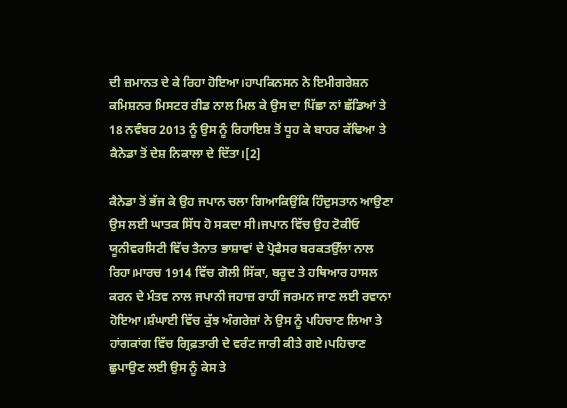ਦੀ ਜ਼ਮਾਨਤ ਦੇ ਕੇ ਰਿਹਾ ਹੋਇਆ।ਹਾਪਕਿਨਸਨ ਨੇ ਇਮੀਗਰੇਸ਼ਨ ਕਮਿਸ਼ਨਰ ਮਿਸਟਰ ਰੀਡ ਨਾਲ ਮਿਲ ਕੇ ਉਸ ਦਾ ਪਿੱਛਾ ਨਾਂ ਛੱਡਿਆਂ ਤੇ 18 ਨਵੰਬਰ 2013 ਨੂੰ ਉਸ ਨੂੰ ਰਿਹਾਇਸ਼ ਤੋਂ ਧੂਹ ਕੇ ਬਾਹਰ ਕੱਢਿਆ ਤੇ ਕੈਨੇਡਾ ਤੋਂ ਦੇਸ਼ ਨਿਕਾਲਾ ਦੇ ਦਿੱਤਾ।[2]

ਕੈਨੇਡਾ ਤੋਂ ਭੱਜ ਕੇ ਉਹ ਜਪਾਨ ਚਲਾ ਗਿਆਕਿਉਂਕਿ ਹਿੰਦੁਸਤਾਨ ਆਉਣਾ ਉਸ ਲਈ ਘਾਤਕ ਸਿੱਧ ਹੋ ਸਕਦਾ ਸੀ।ਜਪਾਨ ਵਿੱਚ ਉਹ ਟੋਕੀਓ ਯੂਨੀਵਰਸਿਟੀ ਵਿੱਚ ਤੈਨਾਤ ਭਾਸ਼ਾਵਾਂ ਦੇ ਪ੍ਰੋਫੈਸਰ ਬਰਕਤਉੱਲਾ ਨਾਲ ਰਿਹਾ।ਮਾਰਚ 1914 ਵਿੱਚ ਗੋਲੀ ਸਿੱਕਾ, ਬਰੂਦ ਤੇ ਹਥਿਆਰ ਹਾਸਲ ਕਰਨ ਦੇ ਮੰਤਵ ਨਾਲ ਜਪਾਨੀ ਜਹਾਜ਼ ਰਾਹੀਂ ਜਰਮਨ ਜਾਣ ਲਈ ਰਵਾਨਾ ਹੋਇਆ।ਸ਼ੰਘਾਈ ਵਿੱਚ ਕੁੱਝ ਅੰਗਰੇਜ਼ਾਂ ਨੇ ਉਸ ਨੂੰ ਪਹਿਚਾਣ ਲਿਆ ਤੇ ਹਾਂਗਕਾਂਗ ਵਿੱਚ ਗ੍ਰਿਫ਼ਤਾਰੀ ਦੇ ਵਰੰਟ ਜਾਰੀ ਕੀਤੇ ਗਏ।ਪਹਿਚਾਣ ਛੁਪਾਉਣ ਲਈ ਉਸ ਨੂੰ ਕੇਸ ਤੇ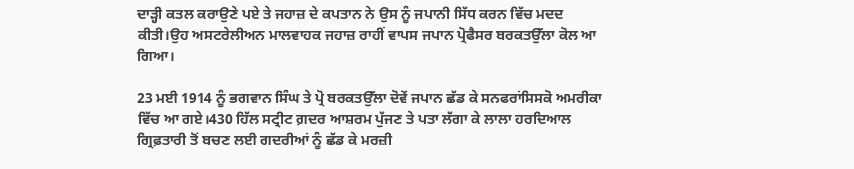ਦਾੜ੍ਹੀ ਕਤਲ ਕਰਾਉਣੇ ਪਏ ਤੇ ਜਹਾਜ਼ ਦੇ ਕਪਤਾਨ ਨੇ ਉਸ ਨੂੰ ਜਪਾਨੀ ਸਿੱਧ ਕਰਨ ਵਿੱਚ ਮਦਦ ਕੀਤੀ।ਉਹ ਅਸਟਰੇਲੀਅਨ ਮਾਲਵਾਹਕ ਜਹਾਜ਼ ਰਾਹੀਂ ਵਾਪਸ ਜਪਾਨ ਪ੍ਰੋਫੈਸਰ ਬਰਕਤਉੱਲਾ ਕੋਲ ਆ ਗਿਆ।

23 ਮਈ 1914 ਨੂੰ ਭਗਵਾਨ ਸਿੰਘ ਤੇ ਪ੍ਰੋ ਬਰਕਤਉੱਲਾ ਦੋਵੇਂ ਜਪਾਨ ਛੱਡ ਕੇ ਸਨਫਰਾਂਸਿਸਕੋ ਅਮਰੀਕਾ ਵਿੱਚ ਆ ਗਏ।430 ਹਿੱਲ ਸਟ੍ਰੀਟ ਗ਼ਦਰ ਆਸ਼ਰਮ ਪੁੱਜਣ ਤੇ ਪਤਾ ਲੱਗਾ ਕੇ ਲਾਲਾ ਹਰਦਿਆਲ ਗ੍ਰਿਫ਼ਤਾਰੀ ਤੋਂ ਬਚਣ ਲਈ ਗਦਰੀਆਂ ਨੂੰ ਛੱਡ ਕੇ ਮਰਜ਼ੀ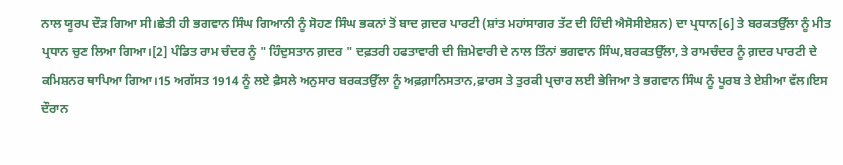ਨਾਲ ਯੂਰਪ ਦੌੜ ਗਿਆ ਸੀ।ਛੇਤੀ ਹੀ ਭਗਵਾਨ ਸਿੰਘ ਗਿਆਨੀ ਨੂੰ ਸੋਹਣ ਸਿੰਘ ਭਕਨਾਂ ਤੋਂ ਬਾਦ ਗ਼ਦਰ ਪਾਰਟੀ (ਸ਼ਾਂਤ ਮਹਾਂਸਾਗਰ ਤੱਟ ਦੀ ਹਿੰਦੀ ਐਸੋਸੀਏਸ਼ਨ) ਦਾ ਪ੍ਰਧਾਨ[6] ਤੇ ਬਰਕਤਉੱਲਾ ਨੂੰ ਮੀਤ ਪ੍ਰਧਾਨ ਚੁਣ ਲਿਆ ਗਿਆ।[2] ਪੰਡਿਤ ਰਾਮ ਚੰਦਰ ਨੂੰ " ਹਿੰਦੁਸਤਾਨ ਗ਼ਦਰ " ਦਫ਼ਤਰੀ ਹਫਤਾਵਾਰੀ ਦੀ ਜ਼ਿਮੇਵਾਰੀ ਦੇ ਨਾਲ ਤਿੰਨਾਂ ਭਗਵਾਨ ਸਿੰਘ,ਬਰਕਤਉੱਲਾ, ਤੇ ਰਾਮਚੰਦਰ ਨੂੰ ਗ਼ਦਰ ਪਾਰਟੀ ਦੇ ਕਮਿਸ਼ਨਰ ਥਾਪਿਆ ਗਿਆ।15 ਅਗੱਸਤ 1914 ਨੂੰ ਲਏ ਫ਼ੈਸਲੇ ਅਨੁਸਾਰ ਬਰਕਤਉੱਲਾ ਨੂੰ ਅਫ਼ਗ਼ਾਨਿਸਤਾਨ,ਫ਼ਾਰਸ ਤੇ ਤੁਰਕੀ ਪ੍ਰਚਾਰ ਲਈ ਭੇਜਿਆ ਤੇ ਭਗਵਾਨ ਸਿੰਘ ਨੂੰ ਪੂਰਬ ਤੇ ਏਸ਼ੀਆ ਵੱਲ।ਇਸ ਦੌਰਾਨ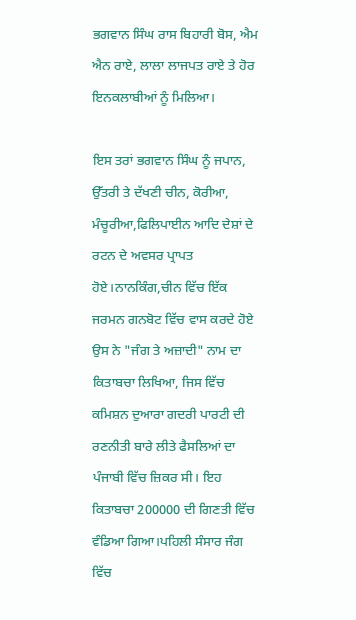ਭਗਵਾਨ ਸਿੰਘ ਰਾਸ ਬਿਹਾਰੀ ਬੋਸ, ਐਮ ਐਨ ਰਾਏ, ਲਾਲਾ ਲਾਜਪਤ ਰਾਏ ਤੇ ਹੋਰ ਇਨਕਲਾਬੀਆਂ ਨੂੰ ਮਿਲਿਆ।

ਇਸ ਤਰਾਂ ਭਗਵਾਨ ਸਿੰਘ ਨੂੰ ਜਪਾਨ, ਉੱਤਰੀ ਤੇ ਦੱਖਣੀ ਚੀਨ, ਕੋਰੀਆ, ਮੰਚੂਰੀਆ,ਫਿਲਿਪਾਈਨ ਆਦਿ ਦੇਸ਼ਾਂ ਦੇ ਰਟਨ ਦੇ ਅਵਸਰ ਪ੍ਰਾਪਤ ਹੋਏ।ਨਾਨਕਿੰਗ,ਚੀਨ ਵਿੱਚ ਇੱਕ ਜਰਮਨ ਗਨਬੋਟ ਵਿੱਚ ਵਾਸ ਕਰਦੇ ਹੋਏ ਉਸ ਨੇ "ਜੰਗ ਤੇ ਅਜ਼ਾਦੀ" ਨਾਮ ਦਾ ਕਿਤਾਬਚਾ ਲਿਖਿਆ, ਜਿਸ ਵਿੱਚ ਕਮਿਸ਼ਨ ਦੁਆਰਾ ਗਦਰੀ ਪਾਰਟੀ ਦੀ ਰਣਨੀਤੀ ਬਾਰੇ ਲੀਤੇ ਫੈਸਲਿਆਂ ਦਾ ਪੰਜਾਬੀ ਵਿੱਚ ਜ਼ਿਕਰ ਸੀ। ਇਹ ਕਿਤਾਬਚਾ 200000 ਦੀ ਗਿਣਤੀ ਵਿੱਚ ਵੰਡਿਆ ਗਿਆ।ਪਹਿਲੀ ਸੰਸਾਰ ਜੰਗ ਵਿੱਚ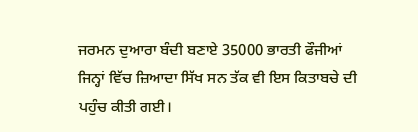ਜਰਮਨ ਦੁਆਰਾ ਬੰਦੀ ਬਣਾਏ 35000 ਭਾਰਤੀ ਫੌਜੀਆਂ ਜਿਨ੍ਹਾਂ ਵਿੱਚ ਜ਼ਿਆਦਾ ਸਿੱਖ ਸਨ ਤੱਕ ਵੀ ਇਸ ਕਿਤਾਬਚੇ ਦੀ ਪਹੁੰਚ ਕੀਤੀ ਗਈ।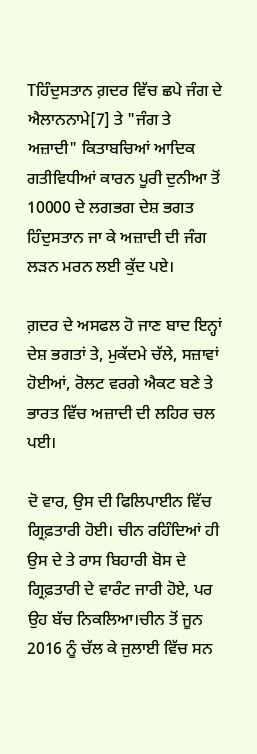Tਹਿੰਦੁਸਤਾਨ ਗ਼ਦਰ ਵਿੱਚ ਛਪੇ ਜੰਗ ਦੇ ਐਲਾਨਨਾਮੇ[7] ਤੇ "ਜੰਗ ਤੇ ਅਜ਼ਾਦੀ" ਕਿਤਾਬਚਿਆਂ ਆਦਿਕ ਗਤੀਵਿਧੀਆਂ ਕਾਰਨ ਪੂਰੀ ਦੁਨੀਆ ਤੋਂ 10000 ਦੇ ਲਗਭਗ ਦੇਸ਼ ਭਗਤ ਹਿੰਦੁਸਤਾਨ ਜਾ ਕੇ ਅਜ਼ਾਦੀ ਦੀ ਜੰਗ ਲੜਨ ਮਰਨ ਲਈ ਕੁੱਦ ਪਏ।

ਗ਼ਦਰ ਦੇ ਅਸਫਲ ਹੋ ਜਾਣ ਬਾਦ ਇਨ੍ਹਾਂ ਦੇਸ਼ ਭਗਤਾਂ ਤੇ, ਮੁਕੱਦਮੇ ਚੱਲੇ, ਸਜ਼ਾਵਾਂ ਹੋਈਆਂ, ਰੋਲਟ ਵਰਗੇ ਐਕਟ ਬਣੇ ਤੇ ਭਾਰਤ ਵਿੱਚ ਅਜ਼ਾਦੀ ਦੀ ਲਹਿਰ ਚਲ ਪਈ।

ਦੋ ਵਾਰ, ਉਸ ਦੀ ਫਿਲਿਪਾਈਨ ਵਿੱਚ ਗ੍ਰਿਫ਼ਤਾਰੀ ਹੋਈ। ਚੀਨ ਰਹਿੰਦਿਆਂ ਹੀ ਉਸ ਦੇ ਤੇ ਰਾਸ ਬਿਹਾਰੀ ਬੋਸ ਦੇ ਗ੍ਰਿਫ਼ਤਾਰੀ ਦੇ ਵਾਰੰਟ ਜਾਰੀ ਹੋਏ, ਪਰ ਉਹ ਬੱਚ ਨਿਕਲਿਆ।ਚੀਨ ਤੋਂ ਜੂਨ 2016 ਨੂੰ ਚੱਲ ਕੇ ਜੁਲਾਈ ਵਿੱਚ ਸਨ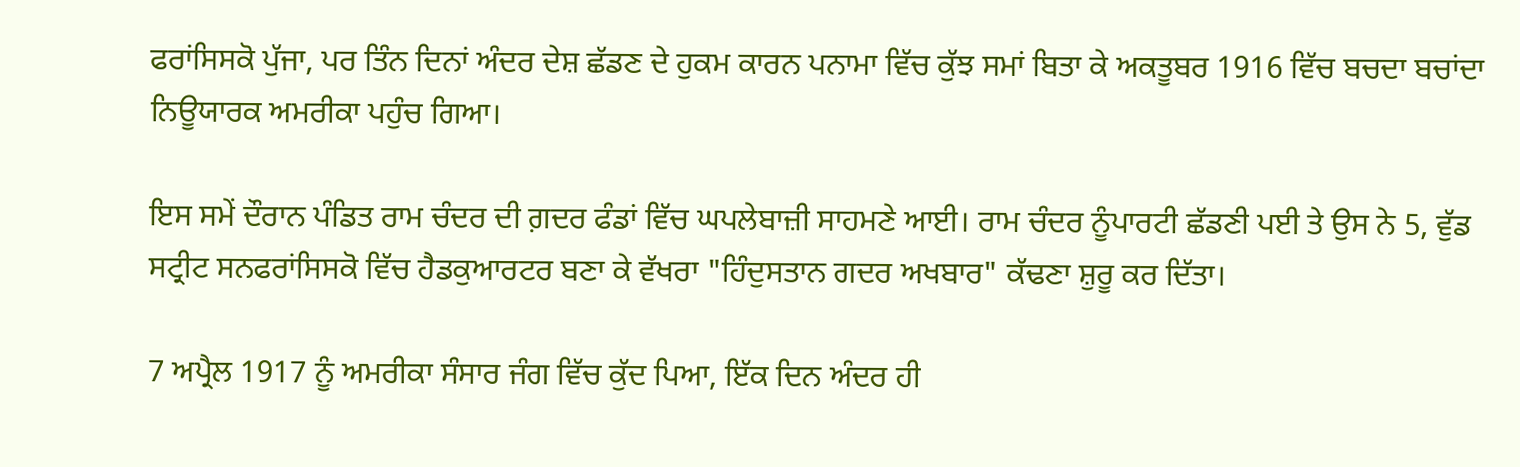ਫਰਾਂਸਿਸਕੋ ਪੁੱਜਾ, ਪਰ ਤਿੰਨ ਦਿਨਾਂ ਅੰਦਰ ਦੇਸ਼ ਛੱਡਣ ਦੇ ਹੁਕਮ ਕਾਰਨ ਪਨਾਮਾ ਵਿੱਚ ਕੁੱਝ ਸਮਾਂ ਬਿਤਾ ਕੇ ਅਕਤੂਬਰ 1916 ਵਿੱਚ ਬਚਦਾ ਬਚਾਂਦਾ ਨਿਊਯਾਰਕ ਅਮਰੀਕਾ ਪਹੁੰਚ ਗਿਆ।

ਇਸ ਸਮੇਂ ਦੌਰਾਨ ਪੰਡਿਤ ਰਾਮ ਚੰਦਰ ਦੀ ਗ਼ਦਰ ਫੰਡਾਂ ਵਿੱਚ ਘਪਲੇਬਾਜ਼ੀ ਸਾਹਮਣੇ ਆਈ। ਰਾਮ ਚੰਦਰ ਨੂੰਪਾਰਟੀ ਛੱਡਣੀ ਪਈ ਤੇ ਉਸ ਨੇ 5, ਵੁੱਡ ਸਟ੍ਰੀਟ ਸਨਫਰਾਂਸਿਸਕੋ ਵਿੱਚ ਹੈਡਕੁਆਰਟਰ ਬਣਾ ਕੇ ਵੱਖਰਾ "ਹਿੰਦੁਸਤਾਨ ਗਦਰ ਅਖਬਾਰ" ਕੱਢਣਾ ਸ਼ੁਰੂ ਕਰ ਦਿੱਤਾ।

7 ਅਪ੍ਰੈਲ 1917 ਨੂੰ ਅਮਰੀਕਾ ਸੰਸਾਰ ਜੰਗ ਵਿੱਚ ਕੁੱਦ ਪਿਆ, ਇੱਕ ਦਿਨ ਅੰਦਰ ਹੀ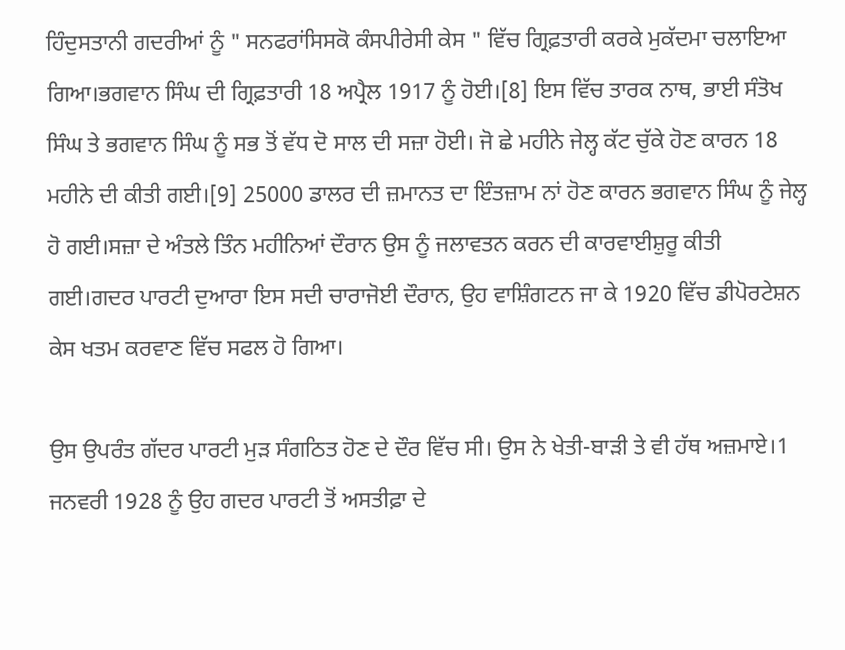ਹਿੰਦੁਸਤਾਨੀ ਗਦਰੀਆਂ ਨੂੰ " ਸਨਫਰਾਂਸਿਸਕੋ ਕੰਸਪੀਰੇਸੀ ਕੇਸ " ਵਿੱਚ ਗ੍ਰਿਫ਼ਤਾਰੀ ਕਰਕੇ ਮੁਕੱਦਮਾ ਚਲਾਇਆ ਗਿਆ।ਭਗਵਾਨ ਸਿੰਘ ਦੀ ਗ੍ਰਿਫ਼ਤਾਰੀ 18 ਅਪ੍ਰੈਲ 1917 ਨੂੰ ਹੋਈ।[8] ਇਸ ਵਿੱਚ ਤਾਰਕ ਨਾਥ, ਭਾਈ ਸੰਤੋਖ ਸਿੰਘ ਤੇ ਭਗਵਾਨ ਸਿੰਘ ਨੂੰ ਸਭ ਤੋਂ ਵੱਧ ਦੋ ਸਾਲ ਦੀ ਸਜ਼ਾ ਹੋਈ। ਜੋ ਛੇ ਮਹੀਨੇ ਜੇਲ੍ਹ ਕੱਟ ਚੁੱਕੇ ਹੋਣ ਕਾਰਨ 18 ਮਹੀਨੇ ਦੀ ਕੀਤੀ ਗਈ।[9] 25000 ਡਾਲਰ ਦੀ ਜ਼ਮਾਨਤ ਦਾ ਇੰਤਜ਼ਾਮ ਨਾਂ ਹੋਣ ਕਾਰਨ ਭਗਵਾਨ ਸਿੰਘ ਨੂੰ ਜੇਲ੍ਹ ਹੋ ਗਈ।ਸਜ਼ਾ ਦੇ ਅੰਤਲੇ ਤਿੰਨ ਮਹੀਨਿਆਂ ਦੌਰਾਨ ਉਸ ਨੂੰ ਜਲਾਵਤਨ ਕਰਨ ਦੀ ਕਾਰਵਾਈਸ਼ੁਰੂ ਕੀਤੀ ਗਈ।ਗਦਰ ਪਾਰਟੀ ਦੁਆਰਾ ਇਸ ਸਦੀ ਚਾਰਾਜੋਈ ਦੌਰਾਨ, ਉਹ ਵਾਸ਼ਿੰਗਟਨ ਜਾ ਕੇ 1920 ਵਿੱਚ ਡੀਪੋਰਟੇਸ਼ਨ ਕੇਸ ਖਤਮ ਕਰਵਾਣ ਵਿੱਚ ਸਫਲ ਹੋ ਗਿਆ।

ਉਸ ਉਪਰੰਤ ਗੱਦਰ ਪਾਰਟੀ ਮੁੜ ਸੰਗਠਿਤ ਹੋਣ ਦੇ ਦੌਰ ਵਿੱਚ ਸੀ। ਉਸ ਨੇ ਖੇਤੀ-ਬਾੜੀ ਤੇ ਵੀ ਹੱਥ ਅਜ਼ਮਾਏ।1 ਜਨਵਰੀ 1928 ਨੂੰ ਉਹ ਗਦਰ ਪਾਰਟੀ ਤੋਂ ਅਸਤੀਫ਼ਾ ਦੇ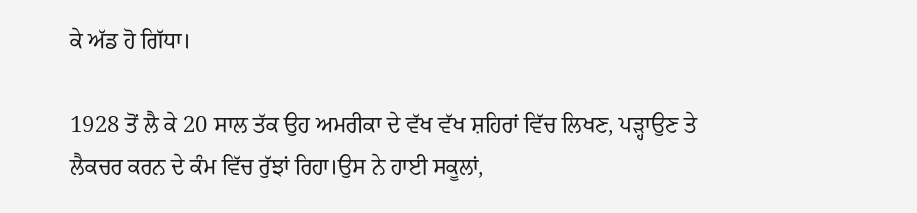ਕੇ ਅੱਡ ਹੋ ਗਿੱਧਾ।

1928 ਤੋਂ ਲੈ ਕੇ 20 ਸਾਲ ਤੱਕ ਉਹ ਅਮਰੀਕਾ ਦੇ ਵੱਖ ਵੱਖ ਸ਼ਹਿਰਾਂ ਵਿੱਚ ਲਿਖਣ, ਪੜ੍ਹਾਉਣ ਤੇ ਲੈਕਚਰ ਕਰਨ ਦੇ ਕੰਮ ਵਿੱਚ ਰੁੱਝਾਂ ਰਿਹਾ।ਉਸ ਨੇ ਹਾਈ ਸਕੂਲਾਂ,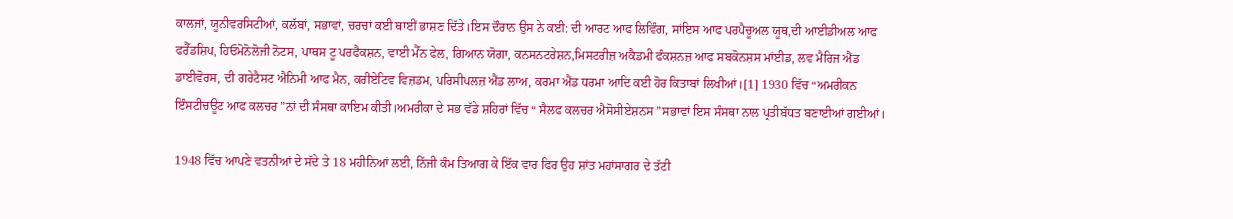ਕਾਲਜਾਂ, ਯੂਨੀਵਰਸਿਟੀਆਂ, ਕਲੱਬਾਂ, ਸਭਾਵਾਂ, ਚਰਚਾਂ ਕਈ ਥਾਈਂ ਭਾਸ਼ਣ ਦਿੱਤੇ।ਇਸ ਦੌਰਾਨ ਉਸ ਨੇ ਕਈ: ਦੀ ਆਰਟ ਆਫ ਲਿਵਿੰਗ, ਸਾਂਇਸ ਆਫ ਪਰਪੈਚੂਅਲ ਯੂਥ,ਦੀ ਆਈਡੀਅਲ ਆਫ ਫਰੈੱਡਸ਼ਿਪ, ਹਿਓਮੋਨੋਲੋਜੀ ਨੋਟਸ, ਪਾਥਸ ਟੂ ਪਰਫੈਕਸ਼ਨ, ਵਾਈ ਮੈੱਨ ਫੇਲ, ਗਿਆਨ ਯੋਗਾ, ਕਨਸਨਟਰੇਸ਼ਨ,ਮਿਸਟਰੀਜ਼ ਅਕੈਡਮੀ ਫੰਕਸ਼ਨਜ਼ ਆਫ ਸਬਕੋਨਸ਼ਸ ਮਾਂਈਡ, ਲਵ ਮੈਰਿਜ ਐਂਡ ਡਾਈਵੋਰਸ, ਦੀ ਗਰੇਟੈਸਟ ਐਨਿਮੀ ਆਫ ਮੈਨ, ਕਰੀਏਟਿਵ ਵਿਜ਼ਡਮ, ਪਰਿਸੀਪਲਜ਼ ਐਂਡ ਲਾਅ, ਕਰਮਾ ਐਂਡ ਧਰਮਾ ਆਦਿ ਕਈ ਹੋਰ ਕਿਤਾਬਾਂ ਲਿਖੀਆਂ।[1] 1930 ਵਿੱਚ “ਅਮਰੀਕਨ ਇੰਸਟੀਚਊਟ ਆਫ ਕਲਚਰ ”ਨਾਂ ਦੀ ਸੰਸਥਾ ਕਾਇਮ ਕੀਤੀ।ਅਮਰੀਕਾ ਦੇ ਸਭ ਵੱਡੇ ਸ਼ਹਿਰਾਂ ਵਿੱਚ “ ਸੈਲਫ ਕਲਚਰ ਐਸੋਸੀਏਸ਼ਨਸ ”ਸਭਾਵਾਂ ਇਸ ਸੰਸਥਾ ਨਾਲ ਪ੍ਰਤੀਬੱਧਤ ਬਣਾਈਆਂ ਗਈਆਂ।

1948 ਵਿੱਚ ਆਪਣੇ ਵਤਨੀਆਂ ਦੇ ਸੱਦੇ ਤੇ 18 ਮਹੀਨਿਆਂ ਲਈ, ਨਿੱਜੀ ਕੰਮ ਤਿਆਗ ਕੇ ਇੱਕ ਵਾਰ ਫਿਰ ਉਹ ਸ਼ਾਂਤ ਮਹਾਂਸਾਗਰ ਦੇ ਤੱਟੀ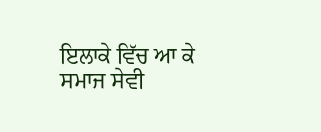ਇਲਾਕੇ ਵਿੱਚ ਆ ਕੇ ਸਮਾਜ ਸੇਵੀ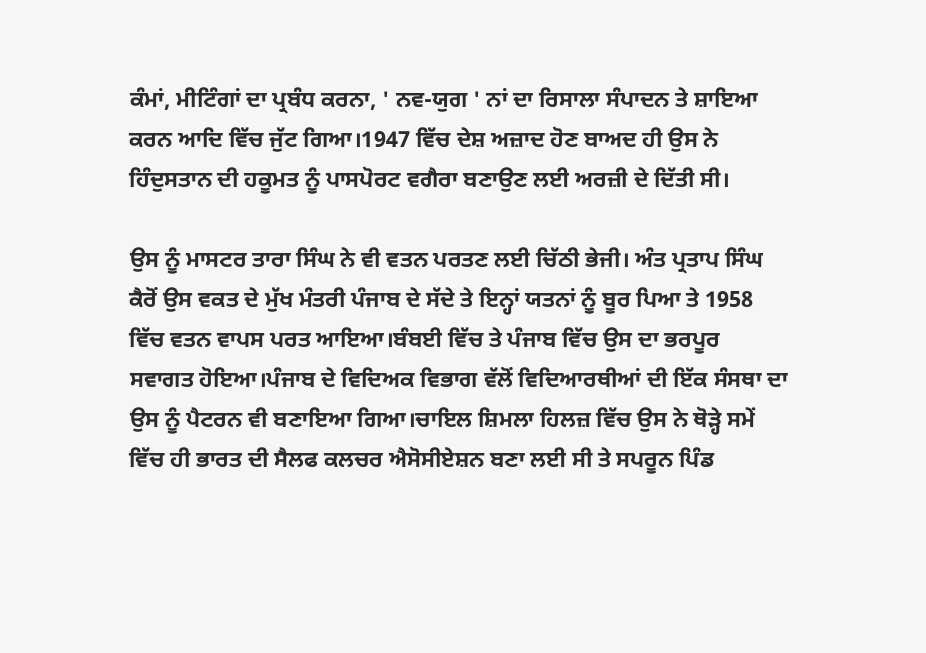ਕੰਮਾਂ, ਮੀਟਿੰਗਾਂ ਦਾ ਪ੍ਰਬੰਧ ਕਰਨਾ, ' ਨਵ-ਯੁਗ ' ਨਾਂ ਦਾ ਰਿਸਾਲਾ ਸੰਪਾਦਨ ਤੇ ਸ਼ਾਇਆ ਕਰਨ ਆਦਿ ਵਿੱਚ ਜੁੱਟ ਗਿਆ।1947 ਵਿੱਚ ਦੇਸ਼ ਅਜ਼ਾਦ ਹੋਣ ਬਾਅਦ ਹੀ ਉਸ ਨੇ ਹਿੰਦੁਸਤਾਨ ਦੀ ਹਕੂਮਤ ਨੂੰ ਪਾਸਪੋਰਟ ਵਗੈਰਾ ਬਣਾਉਣ ਲਈ ਅਰਜ਼ੀ ਦੇ ਦਿੱਤੀ ਸੀ।

ਉਸ ਨੂੰ ਮਾਸਟਰ ਤਾਰਾ ਸਿੰਘ ਨੇ ਵੀ ਵਤਨ ਪਰਤਣ ਲਈ ਚਿੱਠੀ ਭੇਜੀ। ਅੰਤ ਪ੍ਰਤਾਪ ਸਿੰਘ ਕੈਰੋਂ ਉਸ ਵਕਤ ਦੇ ਮੁੱਖ ਮੰਤਰੀ ਪੰਜਾਬ ਦੇ ਸੱਦੇ ਤੇ ਇਨ੍ਹਾਂ ਯਤਨਾਂ ਨੂੰ ਬੂਰ ਪਿਆ ਤੇ 1958 ਵਿੱਚ ਵਤਨ ਵਾਪਸ ਪਰਤ ਆਇਆ।ਬੰਬਈ ਵਿੱਚ ਤੇ ਪੰਜਾਬ ਵਿੱਚ ਉਸ ਦਾ ਭਰਪੂਰ ਸਵਾਗਤ ਹੋਇਆ।ਪੰਜਾਬ ਦੇ ਵਿਦਿਅਕ ਵਿਭਾਗ ਵੱਲੋਂ ਵਿਦਿਆਰਥੀਆਂ ਦੀ ਇੱਕ ਸੰਸਥਾ ਦਾ ਉਸ ਨੂੰ ਪੈਟਰਨ ਵੀ ਬਣਾਇਆ ਗਿਆ।ਚਾਇਲ ਸ਼ਿਮਲਾ ਹਿਲਜ਼ ਵਿੱਚ ਉਸ ਨੇ ਥੋੜ੍ਹੇ ਸਮੇਂ ਵਿੱਚ ਹੀ ਭਾਰਤ ਦੀ ਸੈਲਫ ਕਲਚਰ ਐਸੋਸੀਏਸ਼ਨ ਬਣਾ ਲਈ ਸੀ ਤੇ ਸਪਰੂਨ ਪਿੰਡ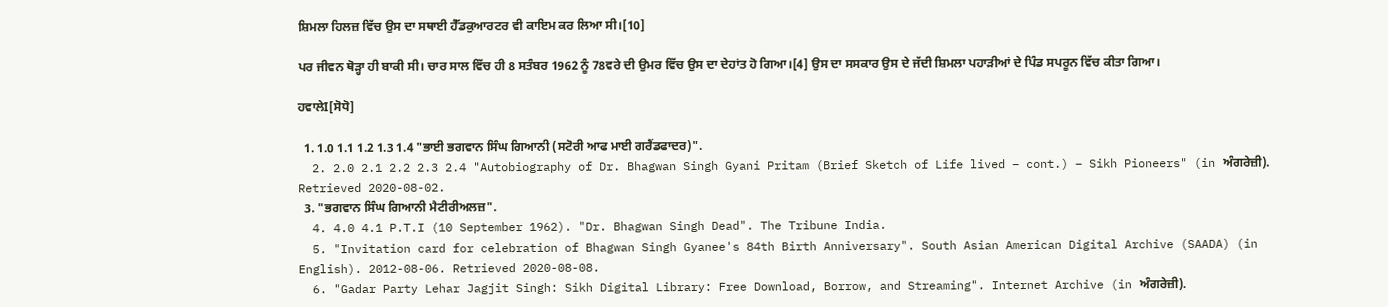ਸ਼ਿਮਲਾ ਹਿਲਜ਼ ਵਿੱਚ ਉਸ ਦਾ ਸਥਾਈ ਹੈੱਡਕੁਆਰਟਰ ਵੀ ਕਾਇਮ ਕਰ ਲਿਆ ਸੀ।[10]

ਪਰ ਜੀਵਨ ਥੋੜ੍ਹਾ ਹੀ ਬਾਕੀ ਸੀ। ਚਾਰ ਸਾਲ ਵਿੱਚ ਹੀ 8 ਸਤੰਬਰ 1962 ਨੂੰ 78ਵਰੇ ਦੀ ਉਮਰ ਵਿੱਚ ਉਸ ਦਾ ਦੇਹਾਂਤ ਹੋ ਗਿਆ।[4] ਉਸ ਦਾ ਸਸਕਾਰ ਉਸ ਦੇ ਜੱਦੀ ਸ਼ਿਮਲਾ ਪਹਾੜੀਆਂ ਦੇ ਪਿੰਡ ਸਪਰੂਨ ਵਿੱਚ ਕੀਤਾ ਗਿਆ।

ਹਵਾਲੇI[ਸੋਧੋ]

  1. 1.0 1.1 1.2 1.3 1.4 "ਭਾਈ ਭਗਵਾਨ ਸਿੰਘ ਗਿਆਨੀ (ਸਟੋਰੀ ਆਫ ਮਾਈ ਗਰੈਂਡਫਾਦਰ)".
  2. 2.0 2.1 2.2 2.3 2.4 "Autobiography of Dr. Bhagwan Singh Gyani Pritam (Brief Sketch of Life lived – cont.) – Sikh Pioneers" (in ਅੰਗਰੇਜ਼ੀ). Retrieved 2020-08-02.
  3. "ਭਗਵਾਨ ਸਿੰਘ ਗਿਆਨੀ ਮੈਟੀਰੀਅਲਜ਼".
  4. 4.0 4.1 P.T.I (10 September 1962). "Dr. Bhagwan Singh Dead". The Tribune India.
  5. "Invitation card for celebration of Bhagwan Singh Gyanee's 84th Birth Anniversary". South Asian American Digital Archive (SAADA) (in English). 2012-08-06. Retrieved 2020-08-08.
  6. "Gadar Party Lehar Jagjit Singh: Sikh Digital Library: Free Download, Borrow, and Streaming". Internet Archive (in ਅੰਗਰੇਜ਼ੀ).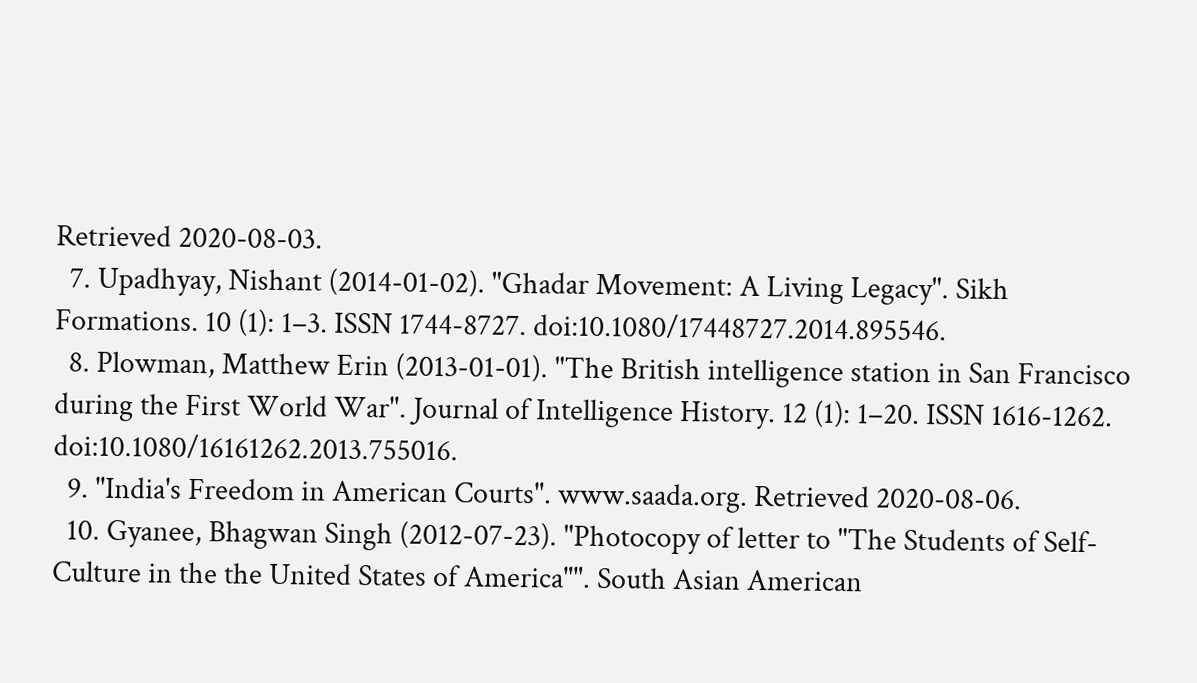Retrieved 2020-08-03.
  7. Upadhyay, Nishant (2014-01-02). "Ghadar Movement: A Living Legacy". Sikh Formations. 10 (1): 1–3. ISSN 1744-8727. doi:10.1080/17448727.2014.895546.
  8. Plowman, Matthew Erin (2013-01-01). "The British intelligence station in San Francisco during the First World War". Journal of Intelligence History. 12 (1): 1–20. ISSN 1616-1262. doi:10.1080/16161262.2013.755016.
  9. "India's Freedom in American Courts". www.saada.org. Retrieved 2020-08-06.
  10. Gyanee, Bhagwan Singh (2012-07-23). "Photocopy of letter to "The Students of Self-Culture in the the United States of America"". South Asian American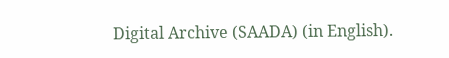Digital Archive (SAADA) (in English).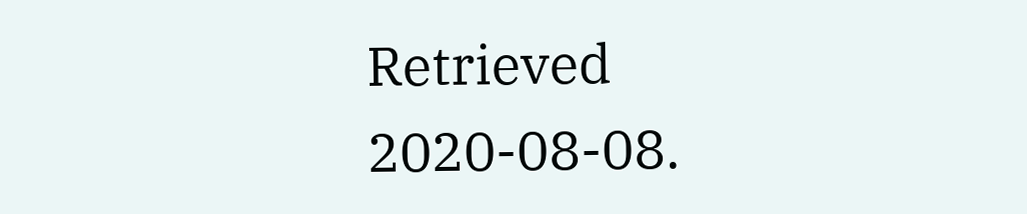Retrieved 2020-08-08.